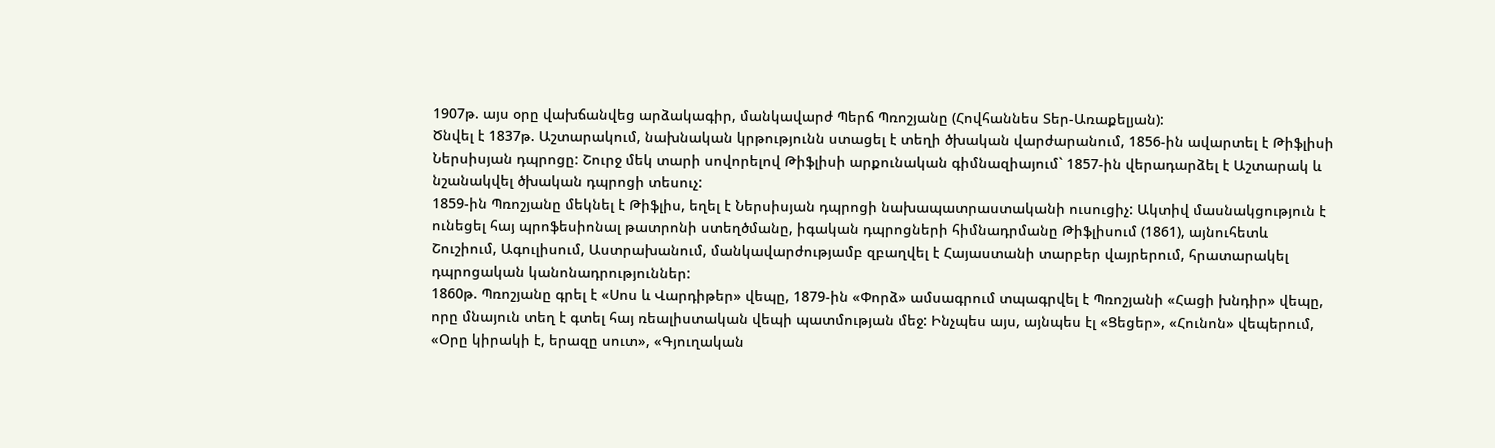1907թ. այս օրը վախճանվեց արձակագիր, մանկավարժ Պերճ Պռոշյանը (Հովհաննես Տեր-Առաքելյան):
Ծնվել է 1837թ. Աշտարակում, նախնական կրթությունն ստացել է տեղի ծխական վարժարանում, 1856-ին ավարտել է Թիֆլիսի Ներսիսյան դպրոցը: Շուրջ մեկ տարի սովորելով Թիֆլիսի արքունական գիմնազիայում` 1857-ին վերադարձել է Աշտարակ և նշանակվել ծխական դպրոցի տեսուչ:
1859-ին Պռոշյանը մեկնել է Թիֆլիս, եղել է Ներսիսյան դպրոցի նախապատրաստականի ուսուցիչ: Ակտիվ մասնակցություն է ունեցել հայ պրոֆեսիոնալ թատրոնի ստեղծմանը, իգական դպրոցների հիմնադրմանը Թիֆլիսում (1861), այնուհետև Շուշիում, Ագուլիսում, Աստրախանում, մանկավարժությամբ զբաղվել է Հայաստանի տարբեր վայրերում, հրատարակել դպրոցական կանոնադրություններ:
1860թ. Պռոշյանը գրել է «Սոս և Վարդիթեր» վեպը, 1879-ին «Փորձ» ամսագրում տպագրվել է Պռոշյանի «Հացի խնդիր» վեպը, որը մնայուն տեղ է գտել հայ ռեալիստական վեպի պատմության մեջ: Ինչպես այս, այնպես էլ «Ցեցեր», «Հունոն» վեպերում, «Օրը կիրակի է, երազը սուտ», «Գյուղական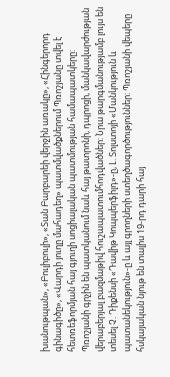խանութպան», «Բուլիբուլի», «Տան Բարբարեի վերջին առակը», «Հինգերորդ գինագիծը», «Վարդի յուղը մահադեղ» պատմվածքներում Պռոշյանը տվել է հետռեֆորմյան հայ գյուղի սոցիալական պատմության համապատկերը:
Պռոշյանի գրչին են պատկանում նաև հայ թատրոնի, դպրոցի, մանկավարժության վերաբերյալ բազմաթիվ հուշապատումհոդվածներ: Նրա թարգմանությամբ լույս են տեսել Չ. Դիքենսի «Դավիթ Կոպպերֆիլդ»-ը, Լ. Տոլստոյի «Մանկություն և պատանեկություն»-ը և այլ գրողների ստեղծագործություններ: Պռոշյանի վեպերը հսկայական նյութ են տալիս 19-րդ դարի հայ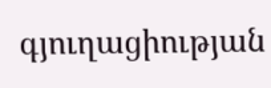գյուղացիության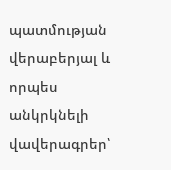պատմության վերաբերյալ և որպես անկրկնելի վավերագրեր՝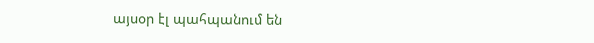այսօր էլ պահպանում են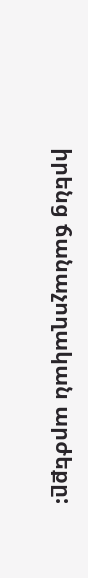իրենց ճանաչողական արժեքը: